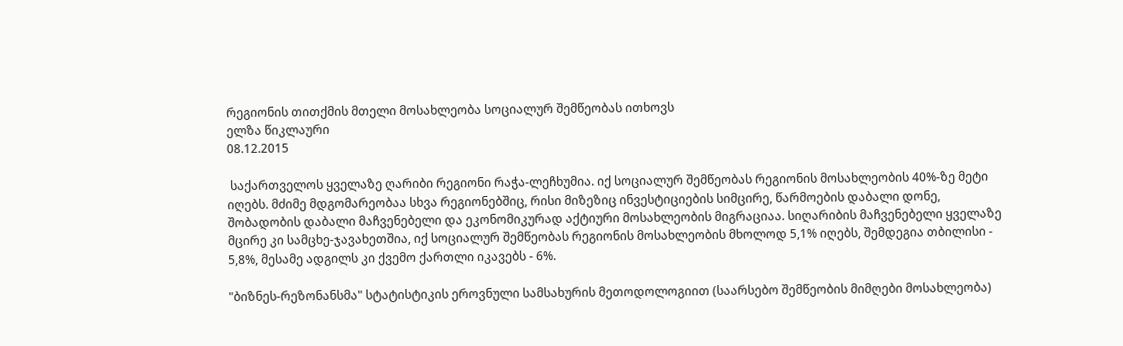რეგიონის თითქმის მთელი მოსახლეობა სოციალურ შემწეობას ითხოვს
ელზა წიკლაური
08.12.2015

 საქართველოს ყველაზე ღარიბი რეგიონი რაჭა-ლეჩხუმია. იქ სოციალურ შემწეობას რეგიონის მოსახლეობის 40%-ზე მეტი იღებს. მძიმე მდგომარეობაა სხვა რეგიონებშიც, რისი მიზეზიც ინვესტიციების სიმცირე, წარმოების დაბალი დონე, შობადობის დაბალი მაჩვენებელი და ეკონომიკურად აქტიური მოსახლეობის მიგრაციაა. სიღარიბის მაჩვენებელი ყველაზე მცირე კი სამცხე-ჯავახეთშია, იქ სოციალურ შემწეობას რეგიონის მოსახლეობის მხოლოდ 5,1% იღებს, შემდეგია თბილისი - 5,8%, მესამე ადგილს კი ქვემო ქართლი იკავებს - 6%.

"ბიზნეს-რეზონანსმა" სტატისტიკის ეროვნული სამსახურის მეთოდოლოგიით (საარსებო შემწეობის მიმღები მოსახლეობა)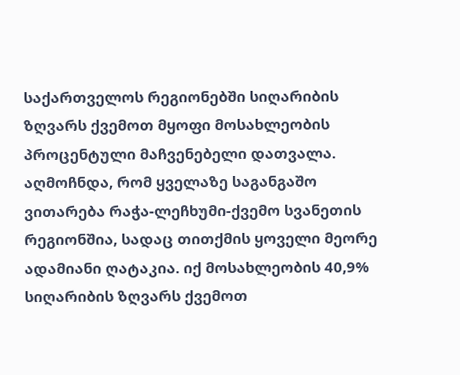საქართველოს რეგიონებში სიღარიბის ზღვარს ქვემოთ მყოფი მოსახლეობის პროცენტული მაჩვენებელი დათვალა. აღმოჩნდა, რომ ყველაზე საგანგაშო ვითარება რაჭა-ლეჩხუმი-ქვემო სვანეთის რეგიონშია, სადაც თითქმის ყოველი მეორე ადამიანი ღატაკია. იქ მოსახლეობის 40,9% სიღარიბის ზღვარს ქვემოთ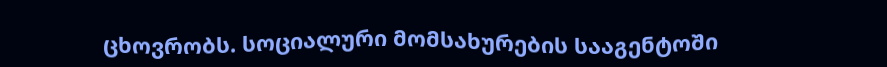ცხოვრობს. სოციალური მომსახურების სააგენტოში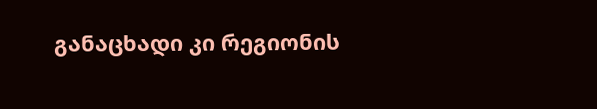განაცხადი კი რეგიონის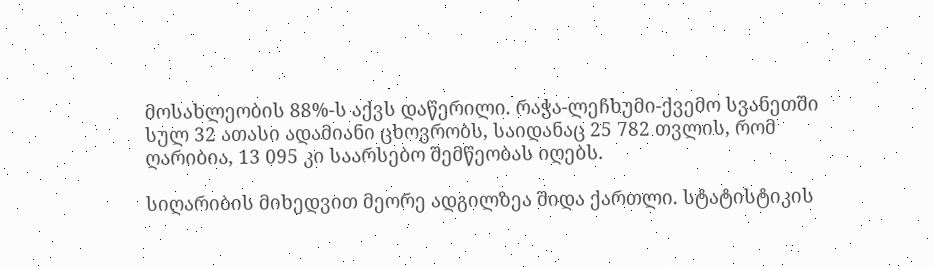მოსახლეობის 88%-ს აქვს დაწერილი. რაჭა-ლეჩხუმი-ქვემო სვანეთში სულ 32 ათასი ადამიანი ცხოვრობს, საიდანაც 25 782 თვლის, რომ ღარიბია, 13 095 კი საარსებო შემწეობას იღებს.

სიღარიბის მიხედვით მეორე ადგილზეა შიდა ქართლი. სტატისტიკის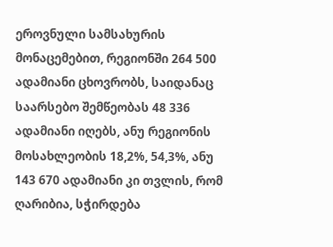ეროვნული სამსახურის მონაცემებით, რეგიონში 264 500 ადამიანი ცხოვრობს, საიდანაც საარსებო შემწეობას 48 336 ადამიანი იღებს, ანუ რეგიონის მოსახლეობის 18,2%, 54,3%, ანუ 143 670 ადამიანი კი თვლის, რომ ღარიბია, სჭირდება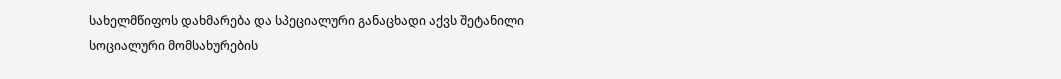სახელმწიფოს დახმარება და სპეციალური განაცხადი აქვს შეტანილი სოციალური მომსახურების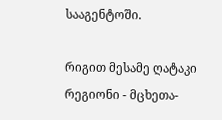სააგენტოში.

რიგით მესამე ღატაკი რეგიონი - მცხეთა-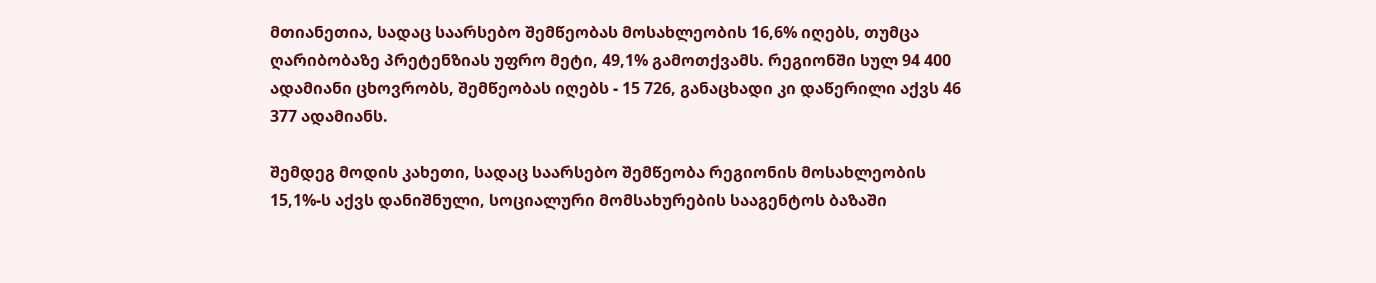მთიანეთია, სადაც საარსებო შემწეობას მოსახლეობის 16,6% იღებს, თუმცა ღარიბობაზე პრეტენზიას უფრო მეტი, 49,1% გამოთქვამს. რეგიონში სულ 94 400 ადამიანი ცხოვრობს, შემწეობას იღებს - 15 726, განაცხადი კი დაწერილი აქვს 46 377 ადამიანს.

შემდეგ მოდის კახეთი, სადაც საარსებო შემწეობა რეგიონის მოსახლეობის 15,1%-ს აქვს დანიშნული, სოციალური მომსახურების სააგენტოს ბაზაში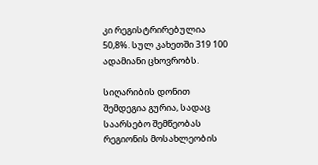კი რეგისტრირებულია 50,8%. სულ კახეთში 319 100 ადამიანი ცხოვრობს.

სიღარიბის დონით შემდეგია გურია, სადაც საარსებო შემწეობას რეგიონის მოსახლეობის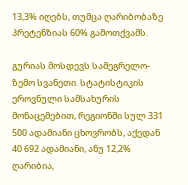13,3% იღებს, თუმცა ღარიბობაზე პრეტენზიას 60% გამოთქვამს.

გურიას მოსდევს სამეგრელო-ზემო სვანეთი. სტატისტიკის ეროვნული სამსახურის მონაცემებით, რეგიონში სულ 331 500 ადამიანი ცხოვრობს, აქედან 40 692 ადამიანი, ანუ 12,2% ღარიბია,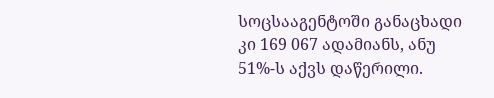სოცსააგენტოში განაცხადი კი 169 067 ადამიანს, ანუ 51%-ს აქვს დაწერილი.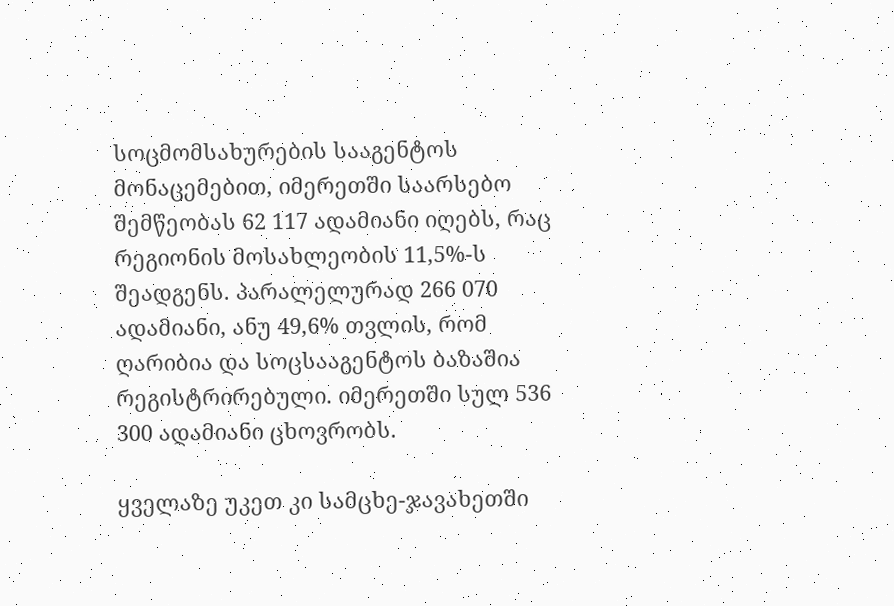სოცმომსახურების სააგენტოს მონაცემებით, იმერეთში საარსებო შემწეობას 62 117 ადამიანი იღებს, რაც რეგიონის მოსახლეობის 11,5%-ს შეადგენს. პარალელურად 266 070 ადამიანი, ანუ 49,6% თვლის, რომ ღარიბია და სოცსააგენტოს ბაზაშია რეგისტრირებული. იმერეთში სულ 536 300 ადამიანი ცხოვრობს.

ყველაზე უკეთ კი სამცხე-ჯავახეთში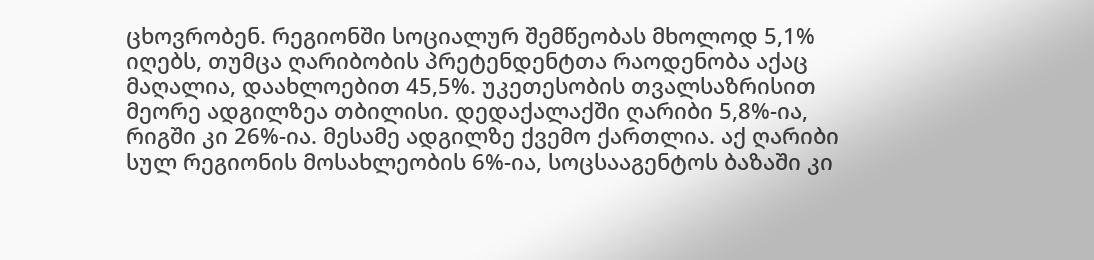ცხოვრობენ. რეგიონში სოციალურ შემწეობას მხოლოდ 5,1% იღებს, თუმცა ღარიბობის პრეტენდენტთა რაოდენობა აქაც მაღალია, დაახლოებით 45,5%. უკეთესობის თვალსაზრისით მეორე ადგილზეა თბილისი. დედაქალაქში ღარიბი 5,8%-ია, რიგში კი 26%-ია. მესამე ადგილზე ქვემო ქართლია. აქ ღარიბი სულ რეგიონის მოსახლეობის 6%-ია, სოცსააგენტოს ბაზაში კი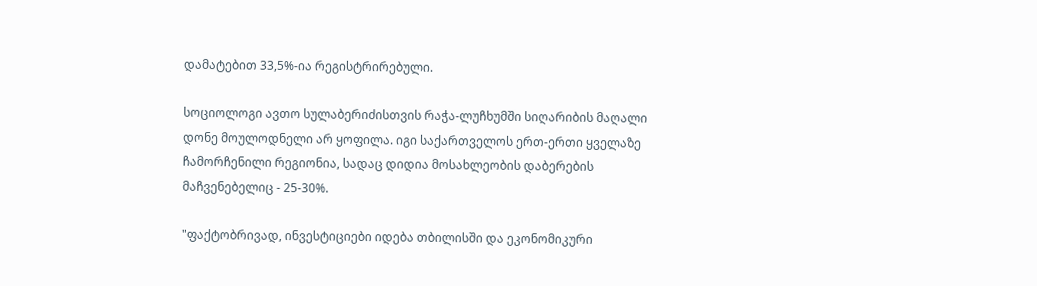დამატებით 33,5%-ია რეგისტრირებული.

სოციოლოგი ავთო სულაბერიძისთვის რაჭა-ლუჩხუმში სიღარიბის მაღალი დონე მოულოდნელი არ ყოფილა. იგი საქართველოს ერთ-ერთი ყველაზე ჩამორჩენილი რეგიონია, სადაც დიდია მოსახლეობის დაბერების მაჩვენებელიც - 25-30%.

"ფაქტობრივად, ინვესტიციები იდება თბილისში და ეკონომიკური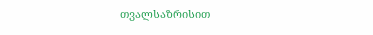თვალსაზრისით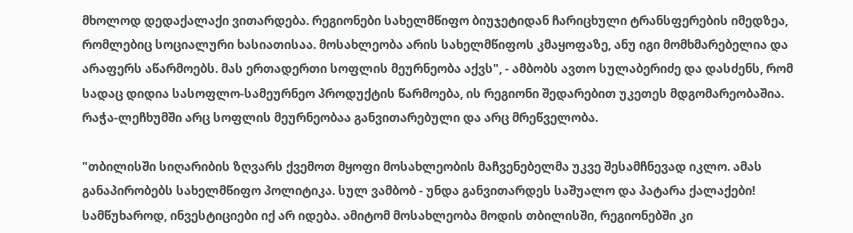მხოლოდ დედაქალაქი ვითარდება. რეგიონები სახელმწიფო ბიუჯეტიდან ჩარიცხული ტრანსფერების იმედზეა, რომლებიც სოციალური ხასიათისაა. მოსახლეობა არის სახელმწიფოს კმაყოფაზე, ანუ იგი მომხმარებელია და არაფერს აწარმოებს. მას ერთადერთი სოფლის მეურნეობა აქვს", - ამბობს ავთო სულაბერიძე და დასძენს, რომ სადაც დიდია სასოფლო-სამეურნეო პროდუქტის წარმოება, ის რეგიონი შედარებით უკეთეს მდგომარეობაშია. რაჭა-ლეჩხუმში არც სოფლის მეურნეობაა განვითარებული და არც მრეწველობა.

"თბილისში სიღარიბის ზღვარს ქვემოთ მყოფი მოსახლეობის მაჩვენებელმა უკვე შესამჩნევად იკლო. ამას განაპირობებს სახელმწიფო პოლიტიკა. სულ ვამბობ - უნდა განვითარდეს საშუალო და პატარა ქალაქები! სამწუხაროდ, ინვესტიციები იქ არ იდება. ამიტომ მოსახლეობა მოდის თბილისში, რეგიონებში კი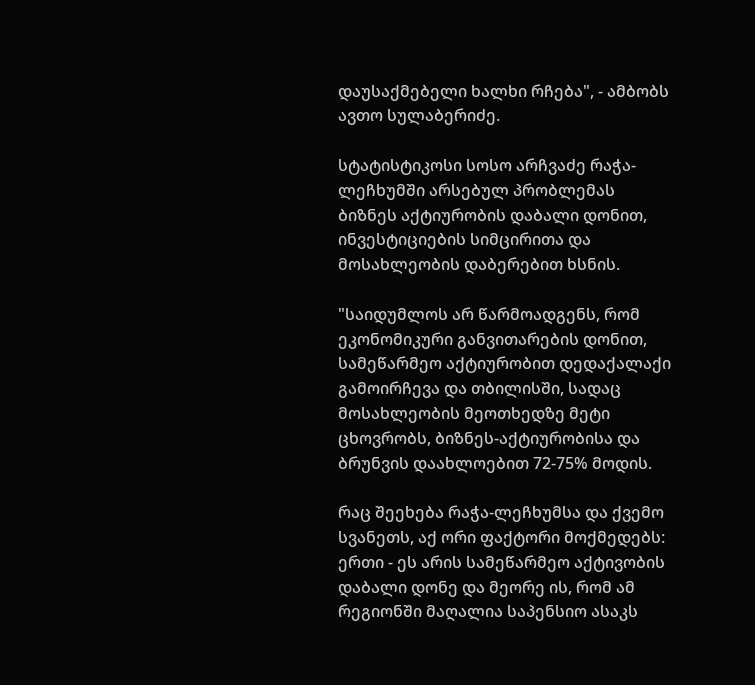დაუსაქმებელი ხალხი რჩება", - ამბობს ავთო სულაბერიძე.

სტატისტიკოსი სოსო არჩვაძე რაჭა-ლეჩხუმში არსებულ პრობლემას ბიზნეს აქტიურობის დაბალი დონით, ინვესტიციების სიმცირითა და მოსახლეობის დაბერებით ხსნის.

"საიდუმლოს არ წარმოადგენს, რომ ეკონომიკური განვითარების დონით, სამეწარმეო აქტიურობით დედაქალაქი გამოირჩევა და თბილისში, სადაც მოსახლეობის მეოთხედზე მეტი ცხოვრობს, ბიზნეს-აქტიურობისა და ბრუნვის დაახლოებით 72-75% მოდის.

რაც შეეხება რაჭა-ლეჩხუმსა და ქვემო სვანეთს, აქ ორი ფაქტორი მოქმედებს: ერთი - ეს არის სამეწარმეო აქტივობის დაბალი დონე და მეორე ის, რომ ამ რეგიონში მაღალია საპენსიო ასაკს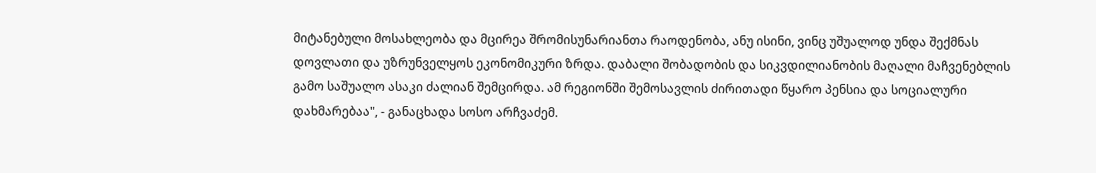მიტანებული მოსახლეობა და მცირეა შრომისუნარიანთა რაოდენობა, ანუ ისინი, ვინც უშუალოდ უნდა შექმნას დოვლათი და უზრუნველყოს ეკონომიკური ზრდა. დაბალი შობადობის და სიკვდილიანობის მაღალი მაჩვენებლის გამო საშუალო ასაკი ძალიან შემცირდა. ამ რეგიონში შემოსავლის ძირითადი წყარო პენსია და სოციალური დახმარებაა", - განაცხადა სოსო არჩვაძემ.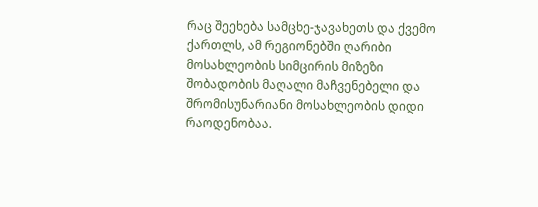რაც შეეხება სამცხე-ჯავახეთს და ქვემო ქართლს, ამ რეგიონებში ღარიბი მოსახლეობის სიმცირის მიზეზი შობადობის მაღალი მაჩვენებელი და შრომისუნარიანი მოსახლეობის დიდი რაოდენობაა.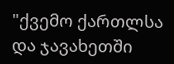"ქვემო ქართლსა და ჯავახეთში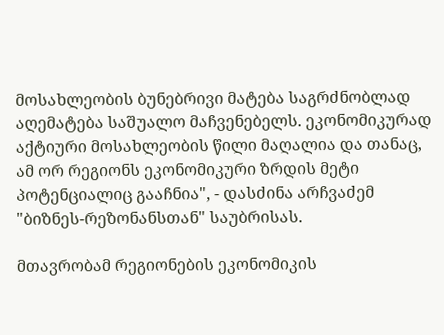მოსახლეობის ბუნებრივი მატება საგრძნობლად აღემატება საშუალო მაჩვენებელს. ეკონომიკურად აქტიური მოსახლეობის წილი მაღალია და თანაც, ამ ორ რეგიონს ეკონომიკური ზრდის მეტი პოტენციალიც გააჩნია", - დასძინა არჩვაძემ "ბიზნეს-რეზონანსთან" საუბრისას.

მთავრობამ რეგიონების ეკონომიკის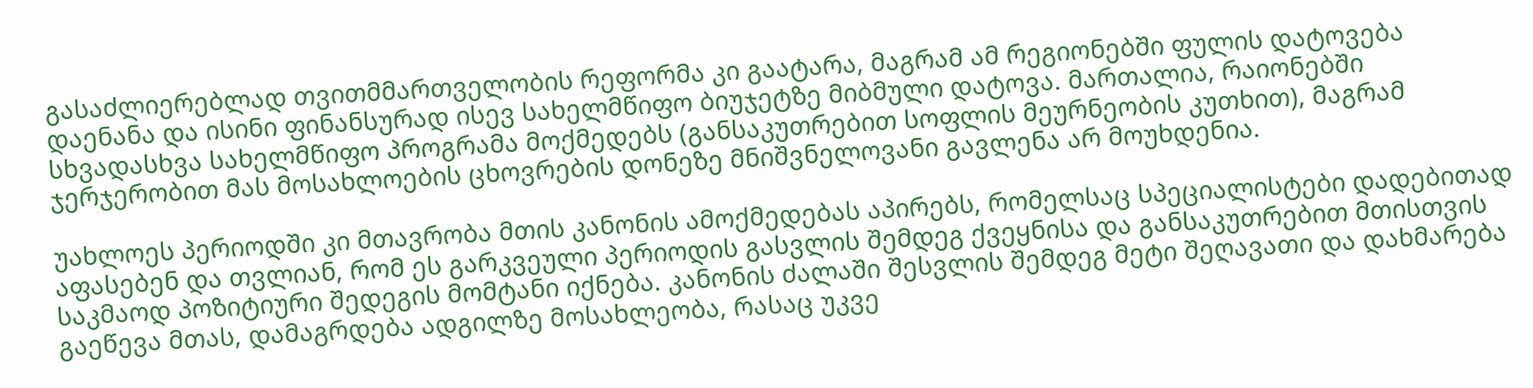გასაძლიერებლად თვითმმართველობის რეფორმა კი გაატარა, მაგრამ ამ რეგიონებში ფულის დატოვება დაენანა და ისინი ფინანსურად ისევ სახელმწიფო ბიუჯეტზე მიბმული დატოვა. მართალია, რაიონებში სხვადასხვა სახელმწიფო პროგრამა მოქმედებს (განსაკუთრებით სოფლის მეურნეობის კუთხით), მაგრამ ჯერჯერობით მას მოსახლოების ცხოვრების დონეზე მნიშვნელოვანი გავლენა არ მოუხდენია.

უახლოეს პერიოდში კი მთავრობა მთის კანონის ამოქმედებას აპირებს, რომელსაც სპეციალისტები დადებითად აფასებენ და თვლიან, რომ ეს გარკვეული პერიოდის გასვლის შემდეგ ქვეყნისა და განსაკუთრებით მთისთვის საკმაოდ პოზიტიური შედეგის მომტანი იქნება. კანონის ძალაში შესვლის შემდეგ მეტი შეღავათი და დახმარება გაეწევა მთას, დამაგრდება ადგილზე მოსახლეობა, რასაც უკვე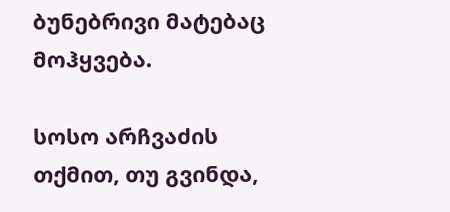ბუნებრივი მატებაც მოჰყვება.

სოსო არჩვაძის თქმით, თუ გვინდა,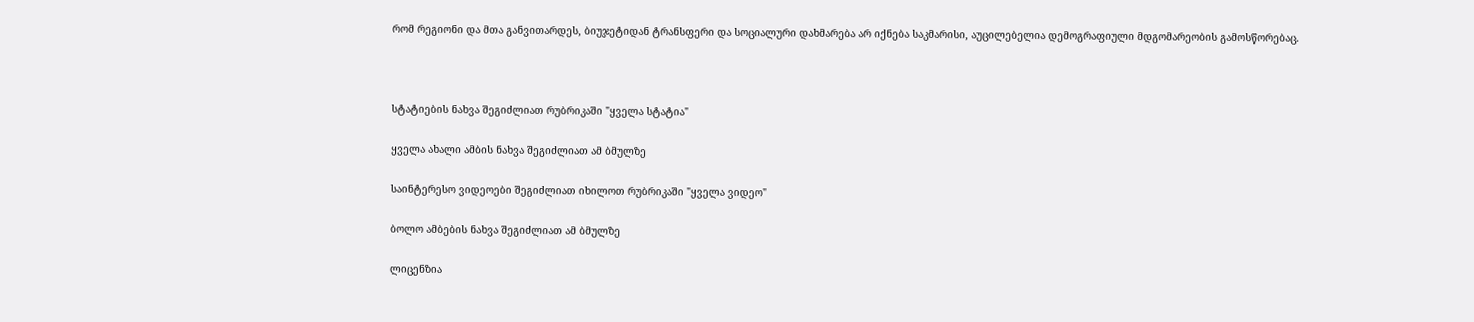რომ რეგიონი და მთა განვითარდეს, ბიუჯეტიდან ტრანსფერი და სოციალური დახმარება არ იქნება საკმარისი, აუცილებელია დემოგრაფიული მდგომარეობის გამოსწორებაც.



სტატიების ნახვა შეგიძლიათ რუბრიკაში "ყველა სტატია"

ყველა ახალი ამბის ნახვა შეგიძლიათ ამ ბმულზე

საინტერესო ვიდეოები შეგიძლიათ იხილოთ რუბრიკაში "ყველა ვიდეო"

ბოლო ამბების ნახვა შეგიძლიათ ამ ბმულზე

ლიცენზია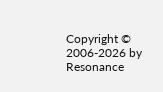Copyright © 2006-2026 by Resonance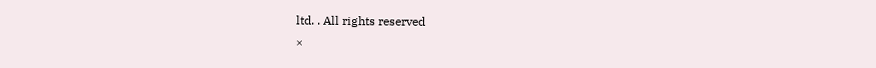ltd. . All rights reserved
×